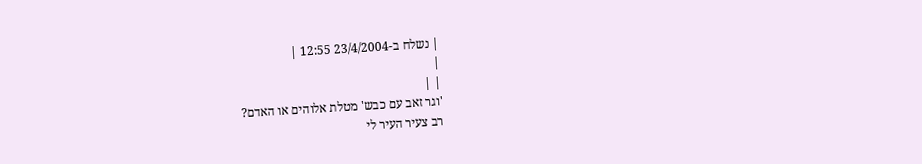| נשלח ב-23/4/2004 12:55 |
|
| |
'וגר זאב עם כבש' מטלת אלוהים או האדם?
רב צעיר העיר לי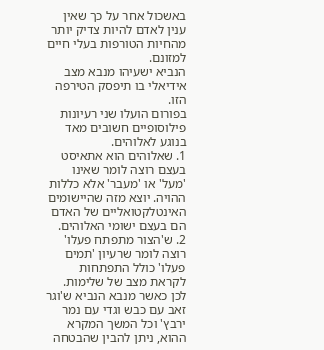באשכול אחר על כך שאין ענין לאדם להיות צדיק יותר מהחיות הטורפות בעלי חיים למזונם.
הנביא ישעיהו מנבא מצב אידיאלי בו תיפסק הטירפה הזו.
בפורום הועלו שני רעיונות פילוסופיים חשובים מאד בנוגע לאלוהים.
1. שאלוהים הוא אתאיסט בעצם רוצה לומר שאינו 'מעל' או 'מעבר' אלא כללות ההויה. יוצא מזה שהיישומים האינטלקטואליים של האדם הם בעצם ישומי האלוהים.
2. ש'הצור מתפתח פעלו' רוצה לומר שרעיון 'תמים פעלו' כולל התפתחות לקראת מצב של שלימות.
לכן כאשר מנבא הנביא ש'וגר זאב עם כבש וגדי עם נמר ירבץ' וכל המשך המקרא ההוא, ניתן להבין שהבטחה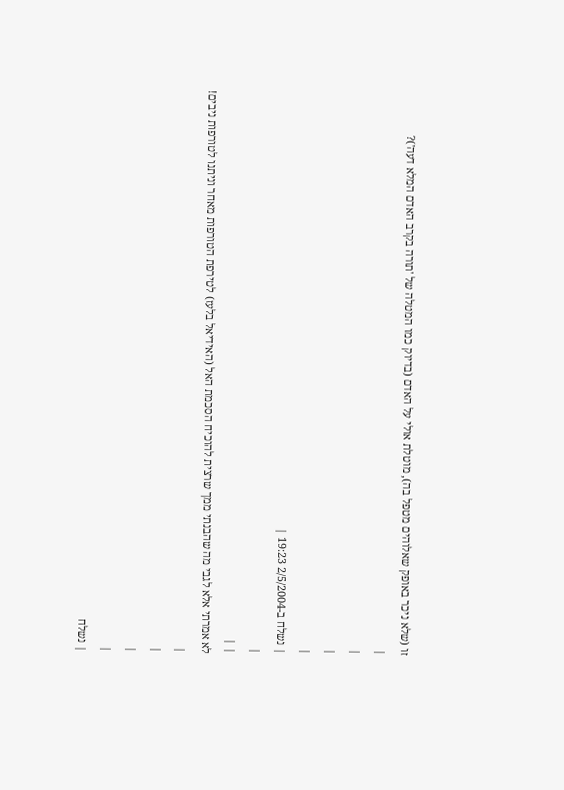זו (שלא ניכר באופק שאלוהים מטפל בה), מוטלת אולי על האדם (בדיוק כמו המטלה של 'תורה בקרב האדם המלא דעה')?
|
|
|
|
| נשלח ב-2/5/2004 19:23 |
|
| |
לא אמרתי אלא לגבי מה שהבנתי ממך שרצית להוכיח הסכמת האל (האידיאל בלעז) לטירפת הטורפות מאחר וניתנו לטורפות ניבים!
|
|
|
|
| נשלח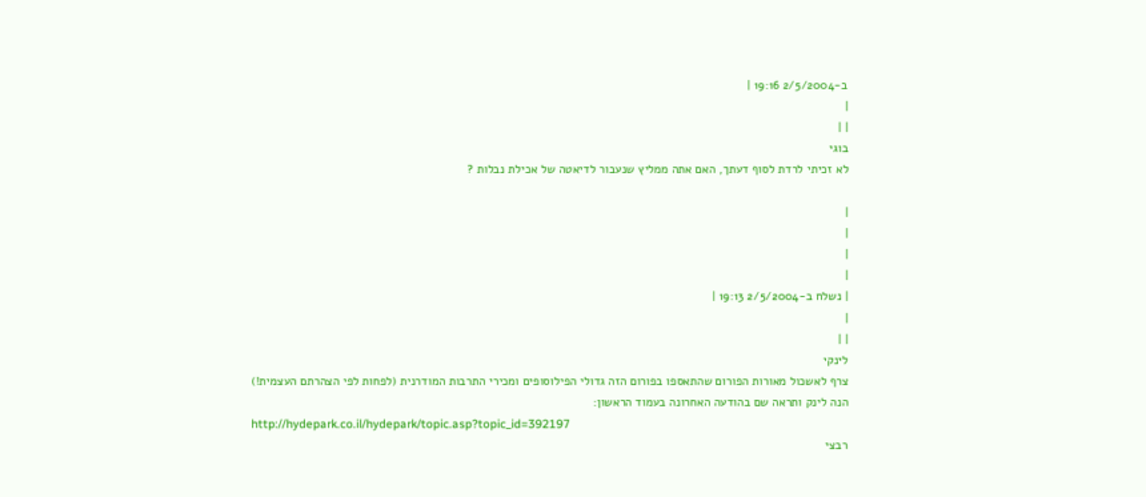ב-2/5/2004 19:16 |
|
| |
בוגי
לא זכיתי לרדת לסוף דעתך, האם אתה ממליץ שנעבור לדיאטה של אכילת נבלות ?

|
|
|
|
| נשלח ב-2/5/2004 19:13 |
|
| |
לינקי
צרף לאשכול מאורות הפורום שהתאספו בפורום הזה גדולי הפילוסופים ומכירי התרבות המודרנית (לפחות לפי הצהרתם העצמית!)
הנה לינק ותראה שם בהודעה האחרונה בעמוד הראשון:
http://hydepark.co.il/hydepark/topic.asp?topic_id=392197
רבצי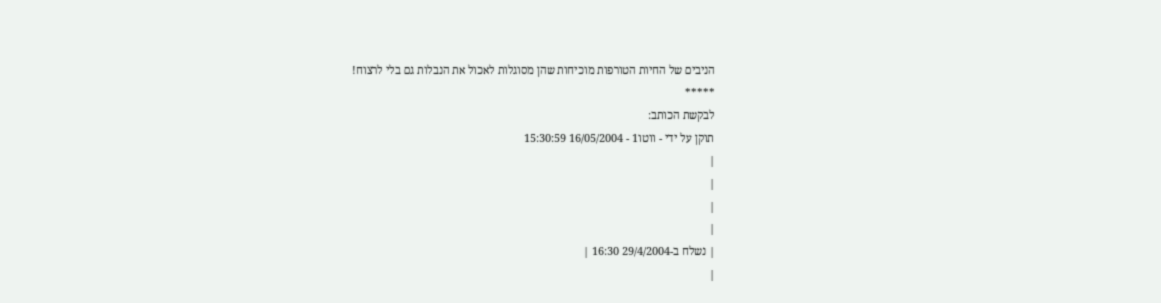הניבים של החיות הטורפות מוכיחות שהן מסוגלות לאכול את הנבלות גם בלי לרצוח!
*****
לבקשת הכותב:
תוקן על ידי - ווטו1 - 16/05/2004 15:30:59
|
|
|
|
| נשלח ב-29/4/2004 16:30 |
|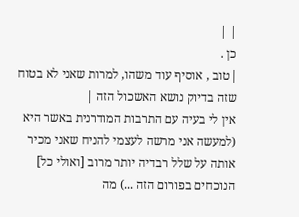| |
כן .
|טוב , אוסיף עוד משהו, למרות שאני לא בטוח שזה בדיוק נושא האשכול הזה |
אין לי בעיה עם התרבות המודרנית באשר היא (למעשה אני מרשה לעצמי להניח שאני מכיר אותה על שלל רבדיה יותר מרוב [ואולי כל] הנוכחים בפורום הזה ...) מה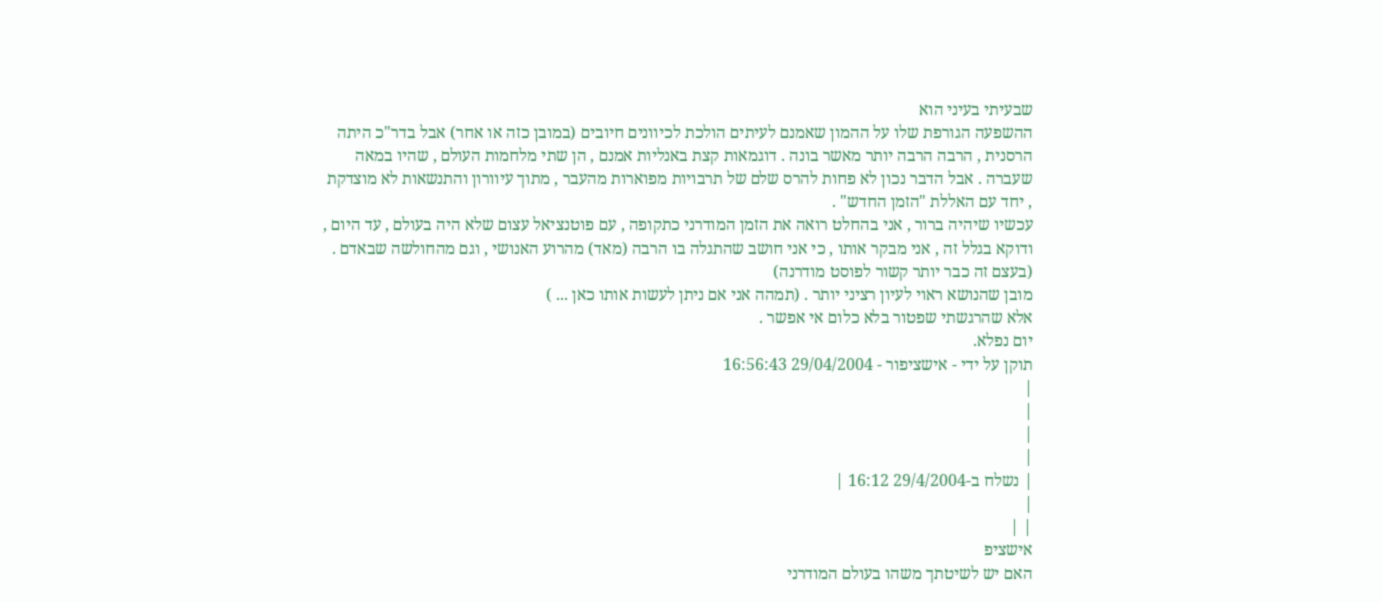שבעיתי בעיני הוא
ההשפעה הגורפת שלו על ההמון שאמנם לעיתים הולכת לכיוונים חיובים (במובן כזה או אחר) אבל בדר"כ היתה הרסנית , הרבה הרבה יותר מאשר בונה . דוגמאות קצת באנליות אמנם , הן שתי מלחמות העולם , שהיו במאה שעברה . אבל הדבר נכון לא פחות להרס שלם של תרבויות מפוארות מהעבר , מתוך עיוורון והתנשאות לא מוצדקת , יחד עם האללת "הזמן החדש" .
עכשיו שיהיה ברור , אני בהחלט רואה את הזמן המודרני כתקופה , עם פוטנציאל עצום שלא היה בעולם , עד היום , ודוקא בגלל זה , אני מבקר אותו , כי אני חושב שהתגלה בו הרבה (מאד) מהרוע האנושי , וגם מהחולשה שבאדם . (בעצם זה כבר יותר קשור לפוסט מודרנה)
מובן שהנושא ראוי לעיון רציני יותר . (תמהה אני אם ניתן לעשות אותו כאן ... )
אלא שהרגשתי שפטור בלא כלום אי אפשר .
יום נפלא.
תוקן על ידי - אישציפור - 29/04/2004 16:56:43
|
|
|
|
| נשלח ב-29/4/2004 16:12 |
|
| |
אישציפ
האם יש לשיטתך משהו בעולם המודרני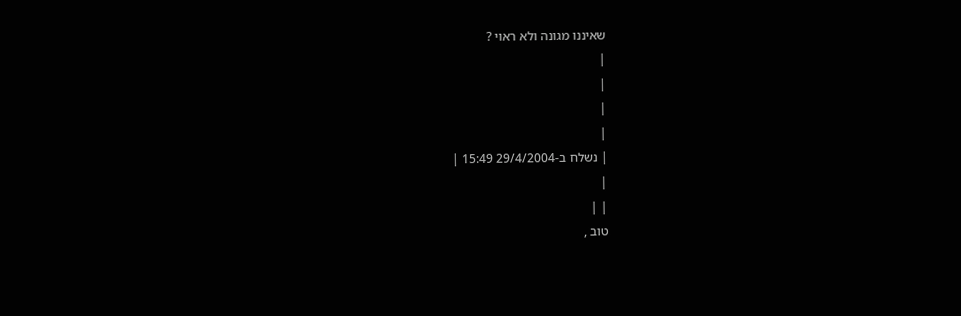שאיננו מגונה ולא ראוי ?
|
|
|
|
| נשלח ב-29/4/2004 15:49 |
|
| |
טוב ,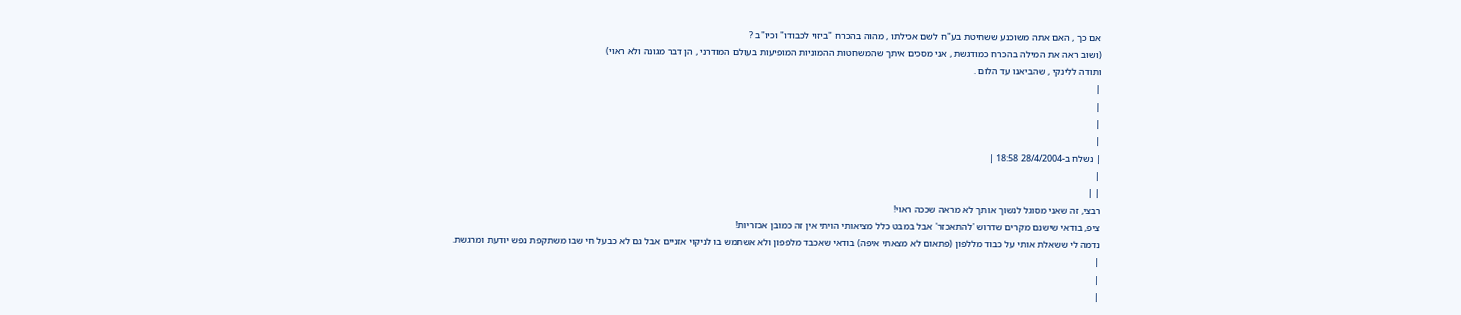אם כך , האם אתה משוכנע ששחיטת בע"ח לשם אכילתו , מהוה בהכרח "ביזוי לכבודו" וכיו"ב ?
(ושוב ראה את המילה בהכרח כמודגשת , אני מסכים איתך שהמשחטות ההמוניות המופיעות בעולם המודרני , הן דבר מגונה ולא ראוי)
ותודה ללינקי , שהביאנו עד הלום .
|
|
|
|
| נשלח ב-28/4/2004 18:58 |
|
| |
רבצי, זה שאני מסוגל לנשוך אותך לא מראה שככה ראוי!
ציפ, בודאי שישנם מקרים שדרוש 'להתאכזר' אבל במבט כלל מציאותי הויתי אין זה כמובן אכזריות!
נדמה לי ששאלת אותי על כבוד מללפון (פתאום לא מצאתי איפה) בודאי שאכבד מלפפון ולא אשתמש בו לניקוי אזניים אבל גם לא כבעל חי שבו משתקפת נפש יודעת ומרגשת.
|
|
|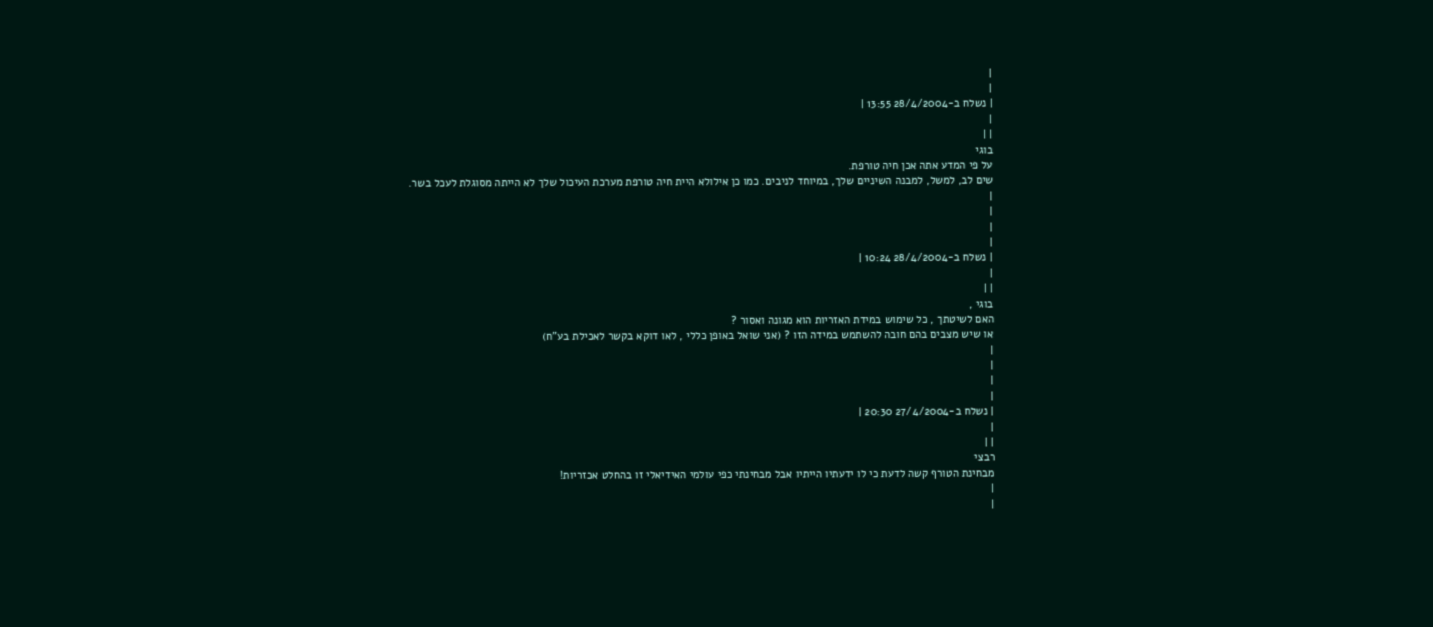|
|
| נשלח ב-28/4/2004 13:55 |
|
| |
בוגי
על פי המדע אתה אכן חיה טורפת.
שים לב, למשל, למבנה השיניים שלך, במיוחד לניבים. כמו כן אילולא היית חיה טורפת מערכת העיכול שלך לא הייתה מסוגלת לעכל בשר.
|
|
|
|
| נשלח ב-28/4/2004 10:24 |
|
| |
בוגי ,
האם לשיטתך , כל שימוש במידת האזריות הוא מגונה ואסור ?
או שיש מצבים בהם חובה להשתמש במידה הזו ? (אני שואל באופן כללי , לאו דוקא בקשר לאכילת בע"ח)
|
|
|
|
| נשלח ב-27/4/2004 20:30 |
|
| |
רבצי
מבחינת הטורף קשה לדעת כי לו ידעתיו הייתיו אבל מבחינתי כפי עולמי האידיאלי זו בהחלט אכזריות!
|
|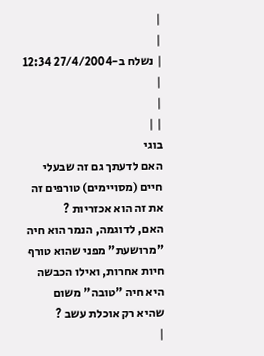|
|
| נשלח ב-27/4/2004 12:34 |
|
| |
בוגי
האם לדעתך גם זה שבעלי חיים (מסויימים) טורפים זה את זה הוא אכזריות ?
האם, לדוגמה, הנמר הוא חיה "מרושעת" מפני שהוא טורף חיות אחרות, ואילו הכבשה היא חיה "טובה" משום שהיא רק אוכלת עשב ?
|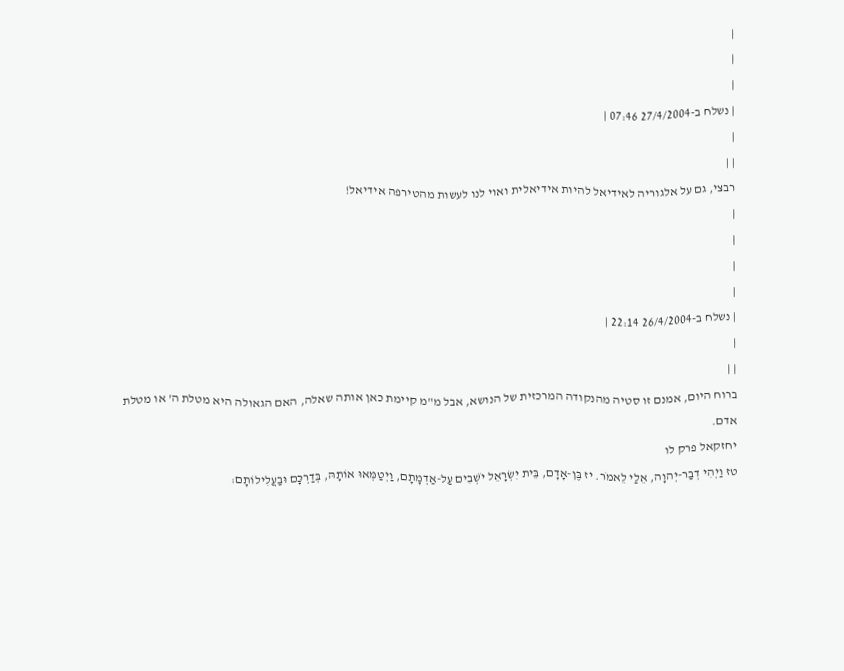|
|
|
| נשלח ב-27/4/2004 07:46 |
|
| |
רבצי, גם על אלגוריה לאידיאל להיות אידיאלית ואוי לנו לעשות מהטירפה אידיאל!
|
|
|
|
| נשלח ב-26/4/2004 22:14 |
|
| |
ברוח היום, אמנם זו סטיה מהנקודה המרכזית של הנושא, אבל מ"מ קיימת כאן אותה שאלה, האם הגאולה היא מטלת ה' או מטלת אדם.
יחזקאל פרק לו
טז וַיְהִי דְבַר-יְהוָה, אֵלַי לֵאמֹר. יז בֶּן-אָדָם, בֵּית יִשְׂרָאֵל יֹשְׁבִים עַל-אַדְמָתָם, וַיְטַמְּאוּ אוֹתָהּ, בְּדַרְכָּם וּבַעֲלִילוֹתָם: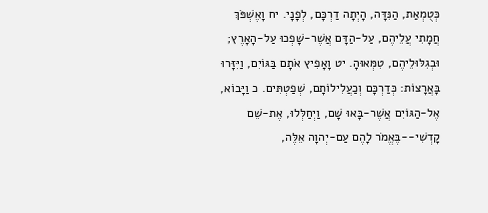כְּטֻמְאַת, הַנִּדָּה, הָיְתָה דַרְכָּם, לְפָנָי. יח וָאֶשְׁפֹּךְ חֲמָתִי עֲלֵיהֶם, עַל-הַדָּם אֲשֶׁר-שָׁפְכוּ עַל-הָאָרֶץ; וּבְגִלּוּלֵיהֶם, טִמְּאוּהָ. יט וָאָפִיץ אֹתָם בַּגּוֹיִם, וַיִּזָּרוּ בָּאֲרָצוֹת: כְּדַרְכָּם וְכַעֲלִילוֹתָם, שְׁפַטְתִּים. כ וַיָּבוֹא, אֶל-הַגּוֹיִם אֲשֶׁר-בָּאוּ שָׁם, וַיְחַלְּלוּ, אֶת-שֵׁם קָדְשִׁי--בֶּאֱמֹר לָהֶם עַם-יְהוָה אֵלֶּה,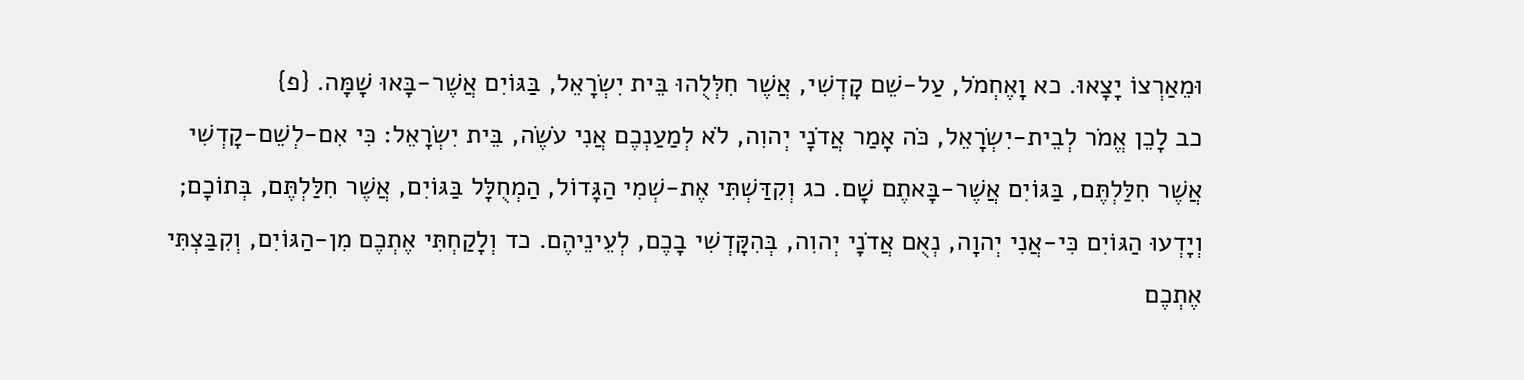וּמֵאַרְצוֹ יָצָאוּ. כא וָאֶחְמֹל, עַל-שֵׁם קָדְשִׁי, אֲשֶׁר חִלְּלֻהוּ בֵּית יִשְׂרָאֵל, בַּגּוֹיִם אֲשֶׁר-בָּאוּ שָׁמָּה. {פ}
כב לָכֵן אֱמֹר לְבֵית-יִשְׂרָאֵל, כֹּה אָמַר אֲדֹנָי יְהוִה, לֹא לְמַעַנְכֶם אֲנִי עֹשֶׂה, בֵּית יִשְׂרָאֵל: כִּי אִם-לְשֵׁם-קָדְשִׁי אֲשֶׁר חִלַּלְתֶּם, בַּגּוֹיִם אֲשֶׁר-בָּאתֶם שָׁם. כג וְקִדַּשְׁתִּי אֶת-שְׁמִי הַגָּדוֹל, הַמְחֻלָּל בַּגּוֹיִם, אֲשֶׁר חִלַּלְתֶּם, בְּתוֹכָם; וְיָדְעוּ הַגּוֹיִם כִּי-אֲנִי יְהוָה, נְאֻם אֲדֹנָי יְהוִה, בְּהִקָּדְשִׁי בָכֶם, לְעֵינֵיהֶם. כד וְלָקַחְתִּי אֶתְכֶם מִן-הַגּוֹיִם, וְקִבַּצְתִּי אֶתְכֶם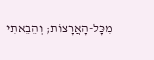מִכָּל-הָאֲרָצוֹת; וְהֵבֵאתִי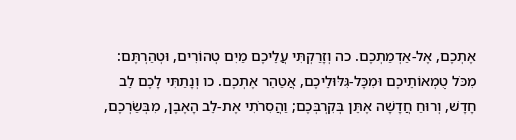אֶתְכֶם, אֶל-אַדְמַתְכֶם. כה וְזָרַקְתִּי עֲלֵיכֶם מַיִם טְהוֹרִים, וּטְהַרְתֶּם: מִכֹּל טֻמְאוֹתֵיכֶם וּמִכָּל-גִּלּוּלֵיכֶם, אֲטַהֵר אֶתְכֶם. כו וְנָתַתִּי לָכֶם לֵב חָדָשׁ, וְרוּחַ חֲדָשָׁה אֶתֵּן בְּקִרְבְּכֶם; וַהֲסִרֹתִי אֶת-לֵב הָאֶבֶן, מִבְּשַׂרְכֶם,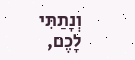וְנָתַתִּי לָכֶם,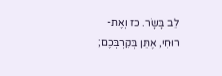לֵב בָּשָׂר. כז וְאֶת-רוּחִי, אֶתֵּן בְּקִרְבְּכֶם;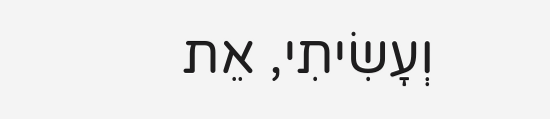וְעָשִׂיתִי, אֵת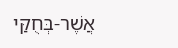אֲשֶׁר-בְּחֻקַּי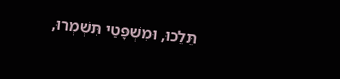תֵּלֵכוּ, וּמִשְׁפָּטַי תִּשְׁמְרוּ,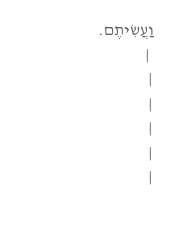וַעֲשִׂיתֶם.
 |
|
|
|
|
|